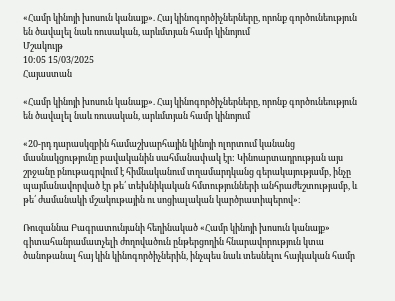«Համր կինոյի խոսուն կանայք». Հայ կինոգործիչներները, որոնք գործունեություն են ծավալել նաև ռուսական, արևմտյան համր կինոյում
Մշակույթ
10:05 15/03/2025
Հայաստան

«Համր կինոյի խոսուն կանայք». Հայ կինոգործիչներները, որոնք գործունեություն են ծավալել նաև ռուսական, արևմտյան համր կինոյում

«20-րդ դարասկզբին համաշխարհային կինոյի ոլորտում կանանց մասնակցությունը բավականին սահմանափակ էր: Կինոարտադրության այս շրջանը բնութագրվում է հիմնականում տղամարդկանց գերակայությամբ, ինչը պայմանավորված էր թե՛ տեխնիկական հմտությունների անհրաժեշտությամբ, և թե՛ ժամանակի մշակութային ու սոցիալական կարծրատիպերով»։

Ռուզաննա Բագրատունյանի հեղինակած «Համր կինոյի խոսուն կանայք» գիտահանրամատչելի ժողովածուն ընթերցողին հնարավորություն կտա ծանոթանալ հայ կին կինոգործիչներին, ինչպես նաև տեսնելու հայկական համր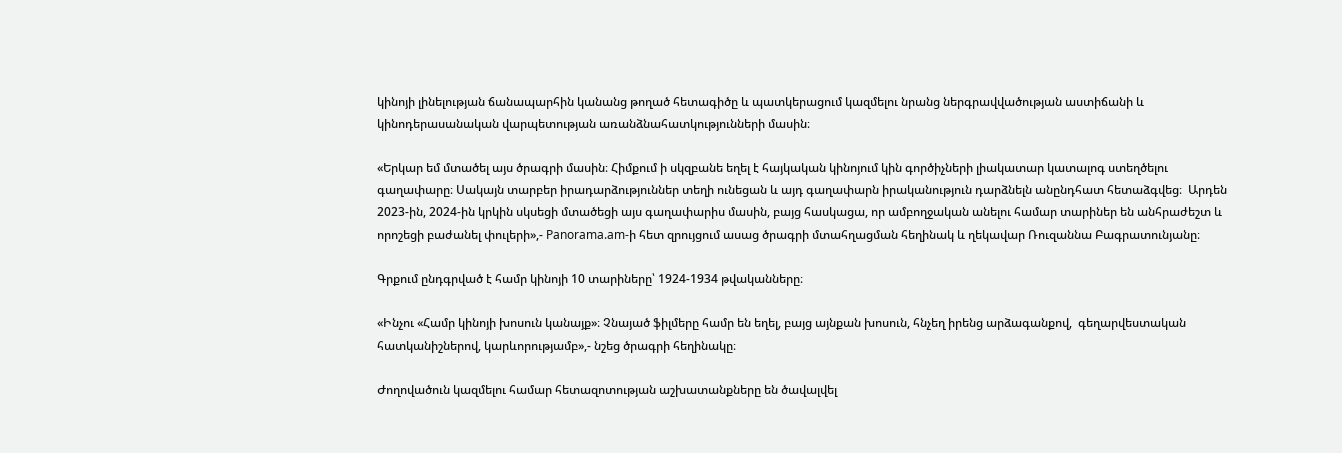կինոյի լինելության ճանապարհին կանանց թողած հետագիծը և պատկերացում կազմելու նրանց ներգրավվածության աստիճանի և կինոդերասանական վարպետության առանձնահատկությունների մասին։

«Երկար եմ մտածել այս ծրագրի մասին։ Հիմքում ի սկզբանե եղել է հայկական կինոյում կին գործիչների լիակատար կատալոգ ստեղծելու գաղափարը։ Սակայն տարբեր իրադարձություններ տեղի ունեցան և այդ գաղափարն իրականություն դարձնելն անընդհատ հետաձգվեց։  Արդեն 2023-ին, 2024-ին կրկին սկսեցի մտածեցի այս գաղափարիս մասին, բայց հասկացա, որ ամբողջական անելու համար տարիներ են անհրաժեշտ և որոշեցի բաժանել փուլերի»,- Panorama.am-ի հետ զրույցում ասաց ծրագրի մտահղացման հեղինակ և ղեկավար Ռուզաննա Բագրատունյանը։

Գրքում ընդգրված է համր կինոյի 10 տարիները՝ 1924-1934 թվականները։

«Ինչու «Համր կինոյի խոսուն կանայք»։ Չնայած ֆիլմերը համր են եղել, բայց այնքան խոսուն, հնչեղ իրենց արձագանքով,  գեղարվեստական հատկանիշներով, կարևորությամբ»,- նշեց ծրագրի հեղինակը։

Ժողովածուն կազմելու համար հետազոտության աշխատանքները են ծավալվել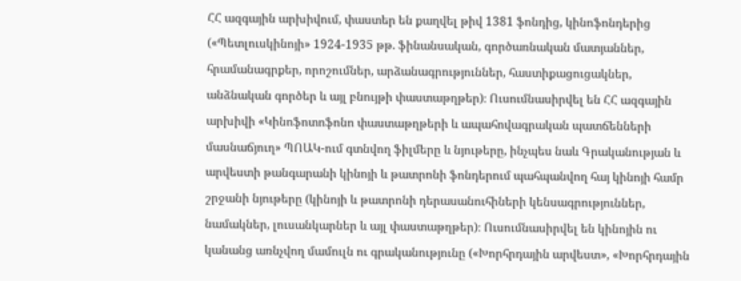ՀՀ ազգային արխիվում, փաստեր են քաղվել թիվ 1381 ֆոնդից, կինոֆոնդերից («Պետլուսկինոյի» 1924-1935 թթ. ֆինանսական, գործառնական մատյաններ, հրամանագրքեր, որոշումներ, արձանագրություններ, հաստիքացուցակներ, անձնական գործեր և այլ բնույթի փաստաթղթեր)։ Ուսումնասիրվել են ՀՀ ազգային արխիվի «Կինոֆոտոֆոնո փաստաթղթերի և ապահովագրական պատճենների մասնաճյուղ» ՊՈԱԿ-ում գտնվող ֆիլմերը և նյութերը, ինչպես նաև Գրականության և արվեստի թանգարանի կինոյի և թատրոնի ֆոնդերում պահպանվող հայ կինոյի համր շրջանի նյութերը (կինոյի և թատրոնի դերասանուհիների կենսագրություններ, նամակներ, լուսանկարներ և այլ փաստաթղթեր)։ Ուսումնասիրվել են կինոյին ու կանանց առնչվող մամուլն ու գրականությունը («Խորհրդային արվեստ», «Խորհրդային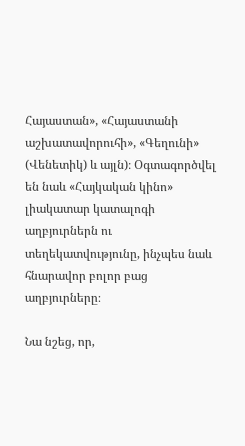Հայաստան», «Հայաստանի աշխատավորուհի», «Գեղունի» (Վենետիկ) և այլն)։ Օգտագործվել են նաև «Հայկական կինո» լիակատար կատալոգի աղբյուրներն ու տեղեկատվությունը, ինչպես նաև հնարավոր բոլոր բաց աղբյուրները։

Նա նշեց, որ,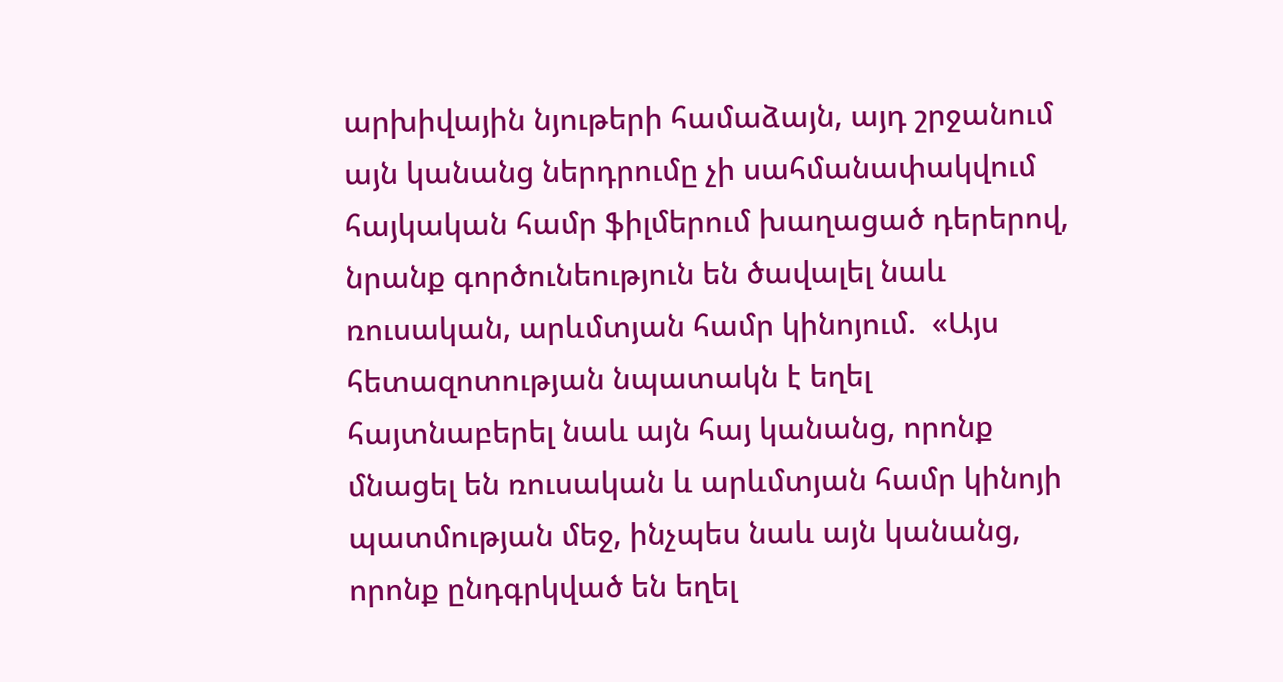արխիվային նյութերի համաձայն, այդ շրջանում այն կանանց ներդրումը չի սահմանափակվում հայկական համր ֆիլմերում խաղացած դերերով, նրանք գործունեություն են ծավալել նաև ռուսական, արևմտյան համր կինոյում.  «Այս հետազոտության նպատակն է եղել հայտնաբերել նաև այն հայ կանանց, որոնք մնացել են ռուսական և արևմտյան համր կինոյի պատմության մեջ, ինչպես նաև այն կանանց, որոնք ընդգրկված են եղել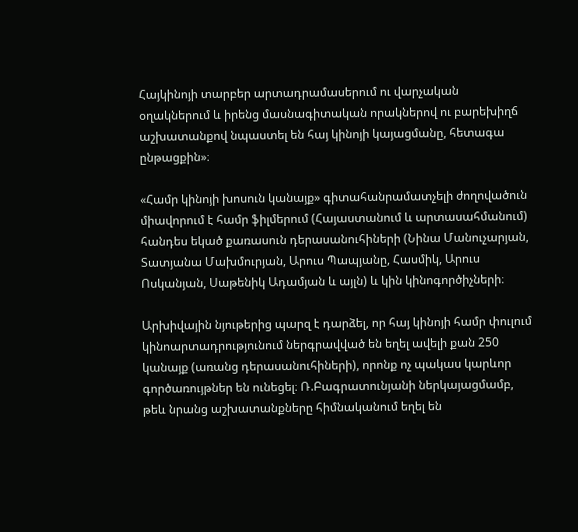Հայկինոյի տարբեր արտադրամասերում ու վարչական օղակներում և իրենց մասնագիտական որակներով ու բարեխիղճ աշխատանքով նպաստել են հայ կինոյի կայացմանը, հետագա ընթացքին»։

«Համր կինոյի խոսուն կանայք» գիտահանրամատչելի ժողովածուն միավորում է համր ֆիլմերում (Հայաստանում և արտասահմանում) հանդես եկած քառասուն դերասանուհիների (Նինա Մանուչարյան, Տատյանա Մախմուրյան, Արուս Պապյանը, Հասմիկ, Արուս Ոսկանյան, Սաթենիկ Ադամյան և այլն) և կին կինոգործիչների։

Արխիվային նյութերից պարզ է դարձել, որ հայ կինոյի համր փուլում կինոարտադրությունում ներգրավված են եղել ավելի քան 250 կանայք (առանց դերասանուհիների), որոնք ոչ պակաս կարևոր գործառույթներ են ունեցել։ Ռ.Բագրատունյանի ներկայացմամբ, թեև նրանց աշխատանքները հիմնականում եղել են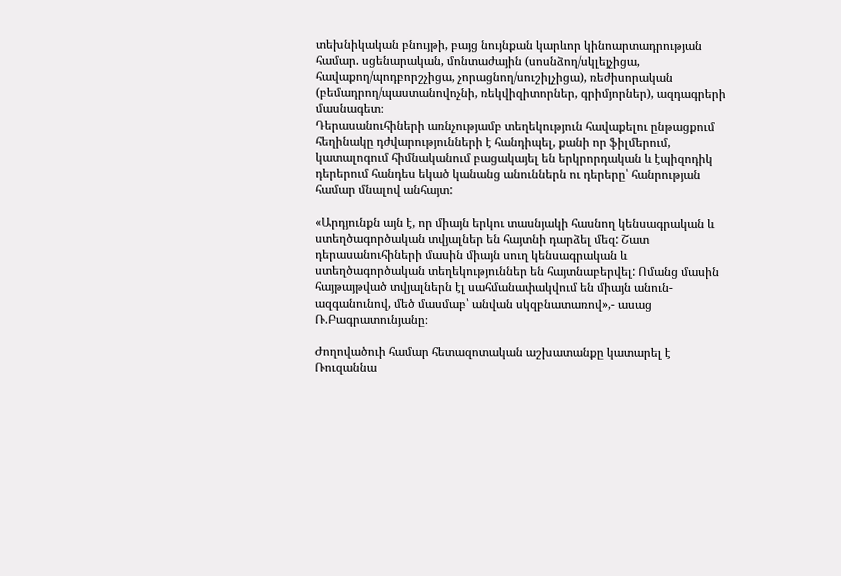տեխնիկական բնույթի, բայց նույնքան կարևոր կինոարտադրության համար. սցենարական, մոնտաժային (սոսնձող/սկլեյչիցա, հավաքող/պոդբորշչիցա, չորացնող/սուշիլչիցա), ռեժիսորական (բեմադրող/պաստանովոչնի, ռեկվիզիտորներ, գրիմյորներ), ազդագրերի մասնագետ։
Դերասանուհիների առնչությամբ տեղեկություն հավաքելու ընթացքում հեղինակը դժվարությունների է հանդիպել, քանի որ ֆիլմերում, կատալոգում հիմնականում բացակայել են երկրորդական և էպիզոդիկ դերերում հանդես եկած կանանց անուններն ու դերերը՝ հանրության համար մնալով անհայտ:

«Արդյունքն այն է, որ միայն երկու տասնյակի հասնող կենսագրական և ստեղծագործական տվյալներ են հայտնի դարձել մեզ: Շատ դերասանուհիների մասին միայն սուղ կենսագրական և ստեղծագործական տեղեկություններ են հայտնաբերվել: Ոմանց մասին հայթայթված տվյալներն էլ սահմանափակվում են միայն անուն-ազգանունով, մեծ մասմաբ՝ անվան սկզբնատառով»,- ասաց Ռ.Բագրատունյանը։

Ժողովածուի համար հետազոտական աշխատանքը կատարել է Ռուզաննա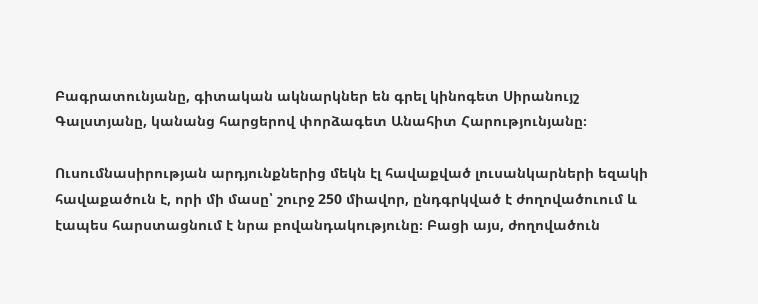Բագրատունյանը, գիտական ակնարկներ են գրել կինոգետ Սիրանույշ Գալստյանը, կանանց հարցերով փորձագետ Անահիտ Հարությունյանը։

Ուսումնասիրության արդյունքներից մեկն էլ հավաքված լուսանկարների եզակի հավաքածուն է, որի մի մասը՝ շուրջ 250 միավոր, ընդգրկված է ժողովածուում և էապես հարստացնում է նրա բովանդակությունը։ Բացի այս, ժողովածուն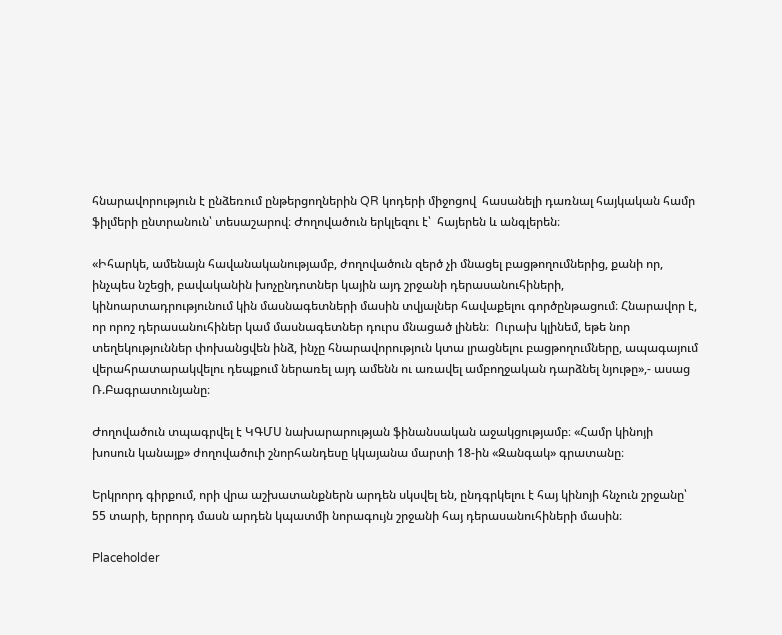հնարավորություն է ընձեռում ընթերցողներին QR կոդերի միջոցով  հասանելի դառնալ հայկական համր ֆիլմերի ընտրանուն՝ տեսաշարով։ Ժողովածուն երկլեզու է՝  հայերեն և անգլերեն։

«Իհարկե, ամենայն հավանականությամբ, ժողովածուն զերծ չի մնացել բացթողումներից, քանի որ, ինչպես նշեցի, բավականին խոչընդոտներ կային այդ շրջանի դերասանուհիների, կինոարտադրությունում կին մասնագետների մասին տվյալներ հավաքելու գործընթացում։ Հնարավոր է, որ որոշ դերասանուհիներ կամ մասնագետներ դուրս մնացած լինեն։  Ուրախ կլինեմ, եթե նոր տեղեկություններ փոխանցվեն ինձ, ինչը հնարավորություն կտա լրացնելու բացթողումները, ապագայում վերահրատարակվելու դեպքում ներառել այդ ամենն ու առավել ամբողջական դարձնել նյութը»,- ասաց Ռ.Բագրատունյանը։

Ժողովածուն տպագրվել է ԿԳՄՍ նախարարության ֆինանսական աջակցությամբ։ «Համր կինոյի խոսուն կանայք» ժողովածուի շնորհանդեսը կկայանա մարտի 18-ին «Զանգակ» գրատանը։

Երկրորդ գիրքում, որի վրա աշխատանքներն արդեն սկսվել են, ընդգրկելու է հայ կինոյի հնչուն շրջանը՝ 55 տարի, երրորդ մասն արդեն կպատմի նորագույն շրջանի հայ դերասանուհիների մասին։

Placeholder